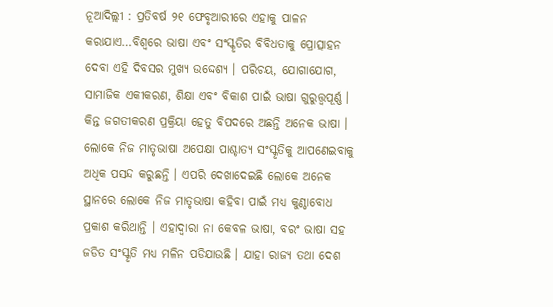ନୂଆଦିଲ୍ଲୀ : ପ୍ରତିବର୍ଷ ୨୧ ଫେବୃଆରୀରେ ଏହାକୁ ପାଳନ କରାଯାଏ…ବିଶ୍ବରେ ଭାଷା ଏବଂ ସଂସ୍କୃତିର ବିବିଧତାକୁ ପ୍ରୋତ୍ସାହନ ଦେବା ଏହି ଦିବସର ମୁଖ୍ୟ ଉଦ୍ଦେଶ୍ୟ । ପରିଚୟ, ଯୋଗାଯୋଗ, ସାମାଜିକ ଏକୀକରଣ, ଶିକ୍ଷା ଏବଂ ବିକାଶ ପାଇଁ ଭାଷା ଗୁରୁତ୍ତ୍ବପୂର୍ଣ୍ଣ । କିନ୍ତ ଜଗତୀକରଣ ପ୍ରକ୍ରିୟା ହେତୁ ବିପଦରେ ଅଛନ୍ତି ଅନେକ ଭାଷା । ଲୋକେ ନିଜ ମାତୃଭାଷା ଅପେକ୍ଷା ପାଶ୍ଚାତ୍ୟ ସଂସ୍କୃତିକୁ ଆପଣେଇବାକୁ ଅଧିକ ପସନ୍ଦ କରୁଛନ୍ତି । ଏପରି ଦେଖାଦେଇଛି ଲୋକେ ଅନେକ ସ୍ଥାନରେ ଲୋକେ ନିଜ ମାତୃଭାଷା କହିବା ପାଇଁ ମଧ୍ୟ କୁଣ୍ଠାବୋଧ ପ୍ରକାଶ କରିଥାନ୍ତି । ଏହାଦ୍ବାରା ନା କେବଳ ଭାଷା, ବରଂ ଭାଷା ସହ ଜଡିତ ସଂସ୍କୃତି ମଧ୍ୟ ମଳିନ ପଡିଯାଉଛି । ଯାହା ରାଜ୍ୟ ତଥା ଦେଶ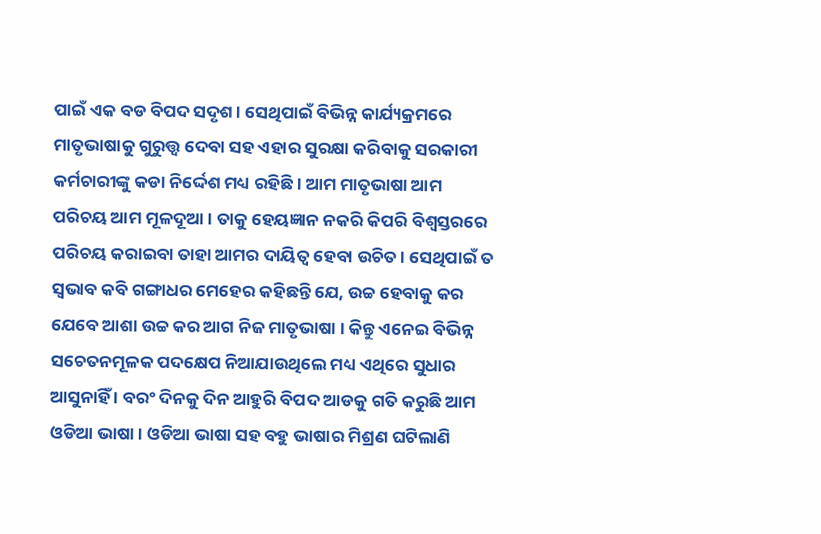ପାଇଁ ଏକ ବଡ ବିପଦ ସଦୃଶ । ସେଥିପାଇଁ ବିଭିନ୍ନ କାର୍ଯ୍ୟକ୍ରମରେ ମାତୃଭାଷାକୁ ଗୁରୁତ୍ତ୍ବ ଦେବା ସହ ଏହାର ସୁରକ୍ଷା କରିବାକୁ ସରକାରୀ କର୍ମଚାରୀଙ୍କୁ କଡା ନିର୍ଦ୍ଦେଶ ମଧ୍ୟ ରହିଛି । ଆମ ମାତୃଭାଷା ଆମ ପରିଚୟ ଆମ ମୂଳଦୂଆ । ତାକୁ ହେୟଜ୍ଞାନ ନକରି କିପରି ବିଶ୍ବସ୍ତରରେ ପରିଚୟ କରାଇବା ତାହା ଆମର ଦାୟିତ୍ବ ହେବା ଉଚିତ । ସେଥିପାଇଁ ତ ସ୍ବଭାବ କବି ଗଙ୍ଗାଧର ମେହେର କହିଛନ୍ତି ଯେ, ଉଚ୍ଚ ହେବାକୁ କର ଯେବେ ଆଶା ଉଚ୍ଚ କର ଆଗ ନିଜ ମାତୃଭାଷା । କିନ୍ତୁ ଏନେଇ ବିଭିନ୍ନ ସଚେତନମୂଳକ ପଦକ୍ଷେପ ନିଆଯାଉଥିଲେ ମଧ୍ୟ ଏଥିରେ ସୁଧାର ଆସୁନାହିଁ । ବରଂ ଦିନକୁ ଦିନ ଆହୁରି ବିପଦ ଆଡକୁ ଗତି କରୁଛି ଆମ ଓଡିଆ ଭାଷା । ଓଡିଆ ଭାଷା ସହ ବହୁ ଭାଷାର ମିଶ୍ରଣ ଘଟିଲାଣି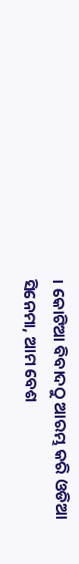। କୋଟିଆ ବିବାଦଠୁ ଆରମ୍ଭ କରି ଓଡିଆ ସିନେମା, ଆମ ବେଶ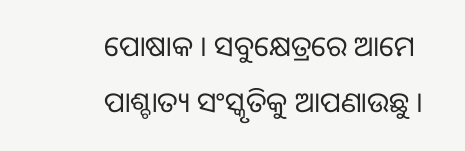ପୋଷାକ । ସବୁକ୍ଷେତ୍ରରେ ଆମେ ପାଶ୍ଚାତ୍ୟ ସଂସ୍କୃତିକୁ ଆପଣାଉଛୁ ।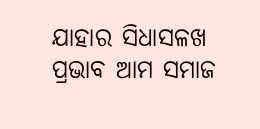ଯାହାର ସିଧାସଳଖ ପ୍ରଭାବ ଆମ ସମାଜ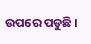ଉପରେ ପଡୁଛି ।